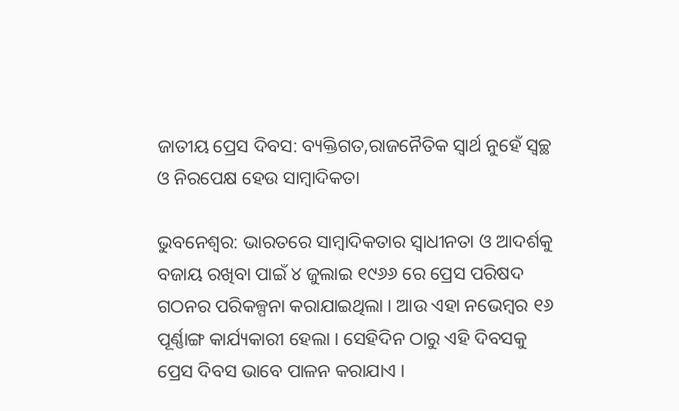ଜାତୀୟ ପ୍ରେସ ଦିବସ: ବ୍ୟକ୍ତିଗତ,ରାଜନୈତିକ ସ୍ୱାର୍ଥ ନୁହେଁ ସ୍ୱଚ୍ଛ ଓ ନିରପେକ୍ଷ ହେଉ ସାମ୍ବାଦିକତା

ଭୁବନେଶ୍ୱର: ଭାରତରେ ସାମ୍ବାଦିକତାର ସ୍ୱାଧୀନତା ଓ ଆଦର୍ଶକୁ ବଜାୟ ରଖିବା ପାଇଁ ୪ ଜୁଲାଇ ୧୯୬୬ ରେ ପ୍ରେସ ପରିଷଦ ଗଠନର ପରିକଳ୍ପନା କରାଯାଇଥିଲା । ଆଉ ଏହା ନଭେମ୍ବର ୧୬ ପୂର୍ଣ୍ଣାଙ୍ଗ କାର୍ଯ୍ୟକାରୀ ହେଲା । ସେହିଦିନ ଠାରୁ ଏହି ଦିବସକୁ ପ୍ରେସ ଦିବସ ଭାବେ ପାଳନ କରାଯାଏ ।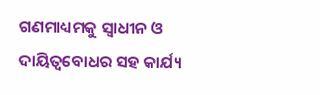ଗଣମାଧ୍ୟମକୁ ସ୍ୱାଧୀନ ଓ ଦାୟିତ୍ୱବୋଧର ସହ କାର୍ଯ୍ୟ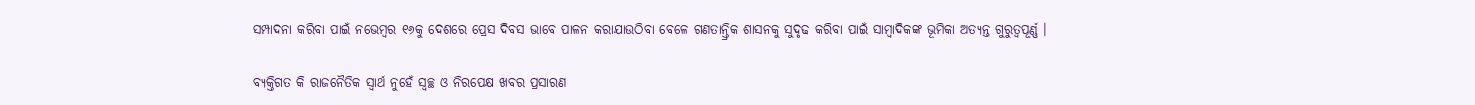ସମ୍ପାଦନା କରିବା ପାଇଁ ନଭେମ୍ବର ୧୬କୁ ଦେଶରେ ପ୍ରେସ ଦିବସ ଭାବେ ପାଳନ କରାଯାଉଠିବା ବେଳେ ଗଣତାନ୍ତ୍ରିକ ଶାସନକୁ ସୁଦୃଢ କରିବା ପାଇଁ ସାମ୍ବାଦିକଙ୍କ ଭୂମିକା ଅତ୍ୟନ୍ତ ଗୁରୁତ୍ୱପୂର୍ଣ୍ଣ ।

ବ୍ୟକ୍ତିଗତ କି ରାଜନୈତିକ ସ୍ୱାର୍ଥ ନୁହେଁ ସ୍ୱଚ୍ଛ ଓ ନିରପେକ୍ଷ ଖବର ପ୍ରସାରଣ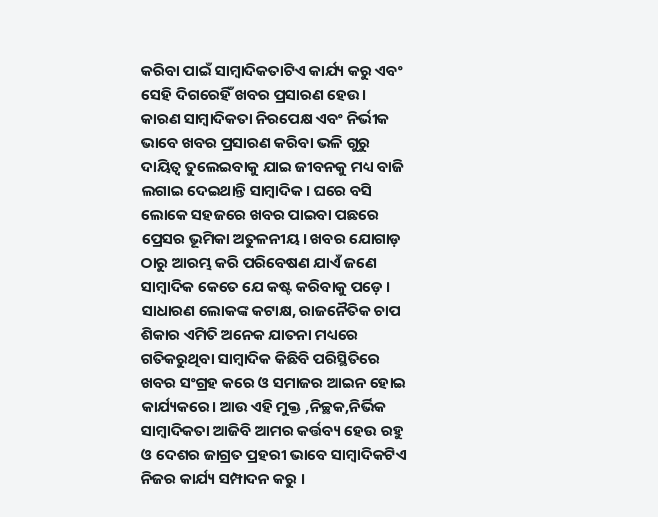କରିବା ପାଇଁ ସାମ୍ବାଦିକତାଟିଏ କାର୍ଯ୍ୟ କରୁ ଏବଂ ସେହି ଦିଗରେହିଁ ଖବର ପ୍ରସାରଣ ହେଉ। କାରଣ ସାମ୍ବାଦିକତା ନିରପେକ୍ଷ ଏବଂ ନିର୍ଭୀକ ଭାବେ ଖବର ପ୍ରସାରଣ କରିବା ଭଳି ଗୁରୁ ଦାୟିତ୍ୱ ତୁଲେଇବାକୁ ଯାଇ ଜୀବନକୁ ମଧ୍ୟ ବାଜି ଲଗାଇ ଦେଇଥାନ୍ତି ସାମ୍ବାଦିକ। ଘରେ ବସି ଲୋକେ ସହଜରେ ଖବର ପାଇବା ପଛରେ ପ୍ରେସର ଭୂମିକା ଅତୁଳନୀୟ। ଖବର ଯୋଗାଡ଼ ଠାରୁ ଆରମ୍ଭ କରି ପରିବେଷଣ ଯାଏଁ ଜଣେ ସାମ୍ବାଦିକ କେତେ ଯେ କଷ୍ଟ କରିବାକୁ ପଡ଼େ । ସାଧାରଣ ଲୋକଙ୍କ କଟାକ୍ଷ, ରାଜନୈତିକ ଚାପ ଶିକାର ଏମିତି ଅନେକ ଯାତନା ମଧ୍ୟରେ ଗତିକରୁଥିବା ସାମ୍ବାଦିକ କିଛିବି ପରିସ୍ଥିତିରେ ଖବର ସଂଗ୍ରହ କରେ ଓ ସମାଜର ଆଇନ ହୋଇ କାର୍ଯ୍ୟକରେ। ଆଉ ଏହି ମୁକ୍ତ ,ନିଚ୍ଛକ,ନିର୍ଭିକ ସାମ୍ବାଦିକତା ଆଜିବି ଆମର କର୍ତ୍ତବ୍ୟ ହେଉ ରହୁ ଓ ଦେଶର ଜାଗ୍ରତ ପ୍ରହରୀ ଭାବେ ସାମ୍ବାଦିକଟିଏ ନିଜର କାର୍ଯ୍ୟ ସମ୍ପାଦନ କରୁ ।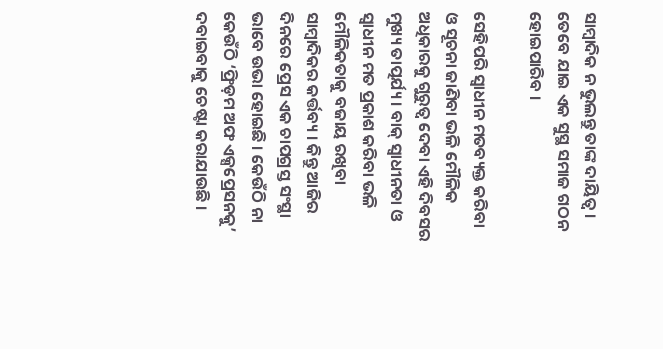ସାମ୍ବାଦିକ ନ ଭୁଲନ୍ତୁ ତାଙ୍କ ଦାୟିତ୍ୱ । ତେବେ ଯାଇ ଏକ ସୁସ୍ଥ ସମାଜ ଗଠନ ହୋଇପାରିବ ।

ସେହିପରି ସ୍ୱାଧୀନ ମତବ୍ୟକ୍ତ କରିବା ଓ ସୂଚନା ଜାଣିବା ଭଳି ମୌଳିକ ଅଧିକାରକୁ ଗୁରୁତ୍ୱ ଦେବା ଏହି ଦିବସର ମୁଖ୍ୟ ତାତ୍ପର୍ଯ୍ୟ । ବାକ୍ ସ୍ୱାଧୀନତା ଓ ସ୍ୱାଧୀନ ମତ ପ୍ରକାଶ କରିବା ଭଳି ମୌଳିକତାକୁ ବଜାୟ ରଖିବା ସାମ୍ବାଦିକର କର୍ତ୍ତବ୍ୟ । କିନ୍ତୁ ଆଜିର ଦିନରେ ପ୍ରେସ ଏକ ଚାପଗ୍ରସ୍ତ ସଂସ୍ଥା ଭାବେ ଉଭା ହୋଇଛି । କେଉଁଠି ନା କେଉଁଠି ‘ଫ୍ରିଡ଼ମ ଅଫ ଏକ୍ସପ୍ରେସନକୁ’ ଦବାଇବାକୁ ଚେଷ୍ଟା କରାଯାଉଛି ।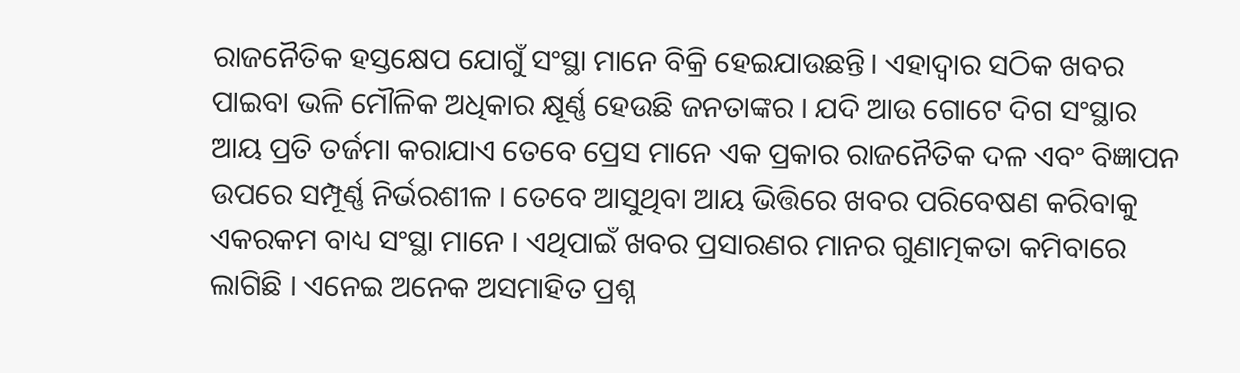ରାଜନୈତିକ ହସ୍ତକ୍ଷେପ ଯୋଗୁଁ ସଂସ୍ଥା ମାନେ ବିକ୍ରି ହେଇଯାଉଛନ୍ତି। ଏହାଦ୍ୱାର ସଠିକ ଖବର ପାଇବା ଭଳି ମୌଳିକ ଅଧିକାର କ୍ଷୂର୍ଣ୍ଣ ହେଉଛି ଜନତାଙ୍କର । ଯଦି ଆଉ ଗୋଟେ ଦିଗ ସଂସ୍ଥାର ଆୟ ପ୍ରତି ତର୍ଜମା କରାଯାଏ ତେବେ ପ୍ରେସ ମାନେ ଏକ ପ୍ରକାର ରାଜନୈତିକ ଦଳ ଏବଂ ବିଜ୍ଞାପନ ଉପରେ ସମ୍ପୂର୍ଣ୍ଣ ନିର୍ଭରଶୀଳ । ତେବେ ଆସୁଥିବା ଆୟ ଭିତ୍ତିରେ ଖବର ପରିବେଷଣ କରିବାକୁ ଏକରକମ ବାଧ୍ୟ ସଂସ୍ଥା ମାନେ । ଏଥିପାଇଁ ଖବର ପ୍ରସାରଣର ମାନର ଗୁଣାତ୍ମକତା କମିବାରେ ଲାଗିଛି । ଏନେଇ ଅନେକ ଅସମାହିତ ପ୍ରଶ୍ନ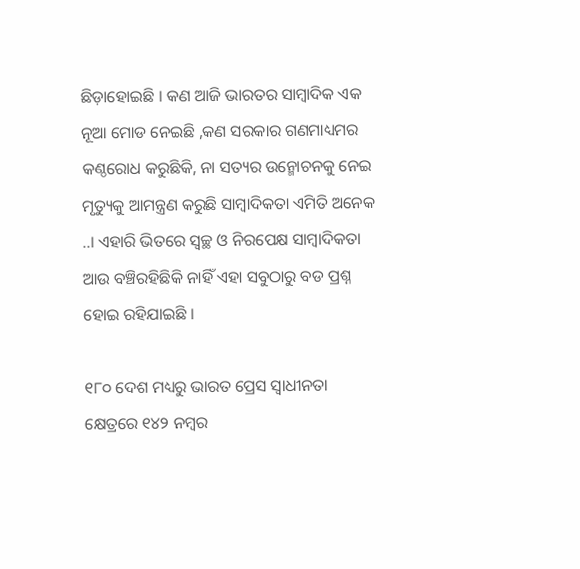ଛିଡ଼ାହୋଇଛି । କଣ ଆଜି ଭାରତର ସାମ୍ବାଦିକ ଏକ ନୂଆ ମୋଡ ନେଇଛି ,କଣ ସରକାର ଗଣମାଧ୍ୟମର କଣ୍ଠରୋଧ କରୁଛିକି, ନା ସତ୍ୟର ଉନ୍ମୋଚନକୁ ନେଇ ମୃତ୍ୟୁକୁ ଆମନ୍ତ୍ରଣ କରୁଛି ସାମ୍ବାଦିକତା ଏମିତି ଅନେକ ..। ଏହାରି ଭିତରେ ସ୍ୱଚ୍ଛ ଓ ନିରପେକ୍ଷ ସାମ୍ବାଦିକତା ଆଉ ବଞ୍ଚିରହିଛିକି ନାହିଁ ଏହା ସବୁଠାରୁ ବଡ ପ୍ରଶ୍ନ ହୋଇ ରହିଯାଇଛି ।

୧୮୦ ଦେଶ ମଧ୍ୟରୁ ଭାରତ ପ୍ରେସ ସ୍ୱାଧୀନତା କ୍ଷେତ୍ରରେ ୧୪୨ ନମ୍ବର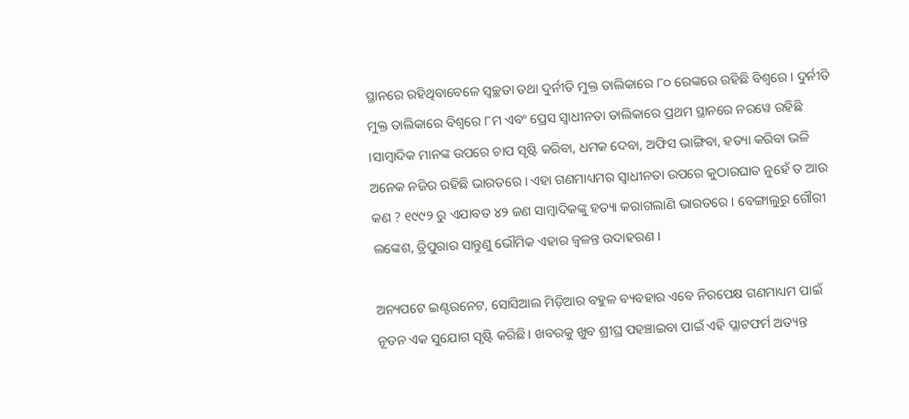ସ୍ଥାନରେ ରହିଥିବାବେଳେ ସ୍ୱଚ୍ଛତା ତଥା ଦୁର୍ନୀତି ମୁକ୍ତ ତାଲିକାରେ ୮୦ ରେଙ୍କରେ ରହିଛି ବିଶ୍ୱରେ । ଦୁର୍ନୀତି ମୁକ୍ତ ତାଲିକାରେ ବିଶ୍ୱରେ ୮ମ ଏବଂ ପ୍ରେସ ସ୍ୱାଧୀନତା ତାଲିକାରେ ପ୍ରଥମ ସ୍ଥାନରେ ନରୱେ ରହିଛି ।ସାମ୍ବାଦିକ ମାନଙ୍କ ଉପରେ ଚାପ ସୃଷ୍ଟି କରିବା, ଧମକ ଦେବା, ଅଫିସ ଭାଙ୍ଗିବା, ହତ୍ୟା କରିବା ଭଳି ଅନେକ ନଜିର ରହିଛି ଭାରତରେ । ଏହା ଗଣମାଧ୍ୟମର ସ୍ୱାଧୀନତା ଉପରେ କୁଠାରଘାତ ନୁହେଁ ତ ଆଉ କଣ ? ୧୯୯୨ ରୁ ଏଯାବତ ୪୨ ଜଣ ସାମ୍ବାଦିକଙ୍କୁ ହତ୍ୟା କରାଗଲାଣି ଭାରତରେ । ବେଙ୍ଗାଲୁରୁ ଗୌରୀ ଲଙ୍କେଶ, ତ୍ରିପୁରାର ସାନ୍ତୁଣୁ ଭୌମିକ ଏହାର ଜ୍ୱଳନ୍ତ ଉଦାହରଣ ।

ଅନ୍ୟପଟେ ଇଣ୍ଟରନେଟ, ସୋସିଆଲ ମିଡ଼ିଆର ବହୁଳ ବ୍ୟବହାର ଏବେ ନିରପେକ୍ଷ ଗଣମାଧ୍ୟମ ପାଇଁ ନୂତନ ଏକ ସୁଯୋଗ ସୃଷ୍ଟି କରିଛି। ଖବରକୁ ଖୁବ ଶ୍ରୀଘ୍ର ପହଞ୍ଚାଇବା ପାଇଁ ଏହି ପ୍ଲାଟଫର୍ମ ଅତ୍ୟନ୍ତ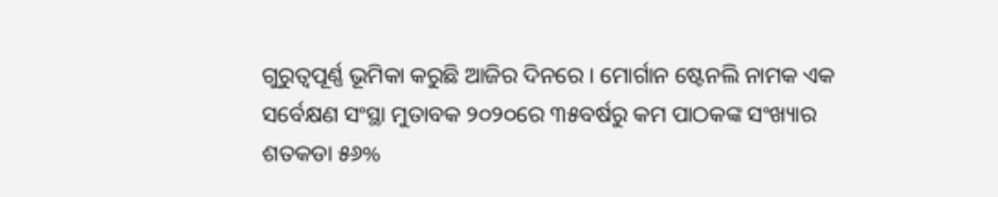ଗୁରୁତ୍ୱପୂର୍ଣ୍ଣ ଭୂମିକା କରୁଛି ଆଜିର ଦିନରେ । ମୋର୍ଗାନ ଷ୍ଟେନଲି ନାମକ ଏକ ସର୍ବେକ୍ଷଣ ସଂସ୍ଥା ମୁତାବକ ୨୦୨୦ରେ ୩୫ବର୍ଷରୁ କମ ପାଠକଙ୍କ ସଂଖ୍ୟାର ଶତକଡା ୫୬%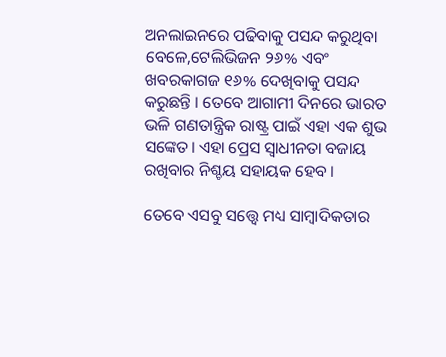ଅନଲାଇନରେ ପଢିବାକୁ ପସନ୍ଦ କରୁଥିବା ବେଳେ,ଟେଲିଭିଜନ ୨୬% ଏବଂ ଖବରକାଗଜ ୧୬% ଦେଖିବାକୁ ପସନ୍ଦ କରୁଛନ୍ତି । ତେବେ ଆଗାମୀ ଦିନରେ ଭାରତ ଭଳି ଗଣତାନ୍ତ୍ରିକ ରାଷ୍ଟ୍ର ପାଇଁ ଏହା ଏକ ଶୁଭ ସଙ୍କେତ। ଏହା ପ୍ରେସ ସ୍ୱାଧୀନତା ବଜାୟ ରଖିବାର ନିଶ୍ଚୟ ସହାୟକ ହେବ ।

ତେବେ ଏସବୁ ସତ୍ତ୍ୱେ ମଧ୍ୟ ସାମ୍ବାଦିକତାର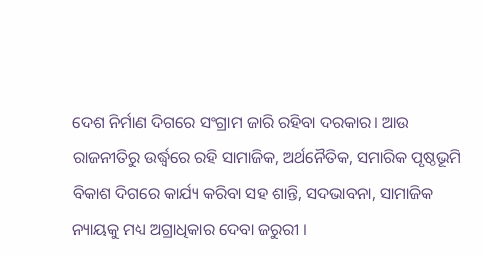ଦେଶ ନିର୍ମାଣ ଦିଗରେ ସଂଗ୍ରାମ ଜାରି ରହିବା ଦରକାର। ଆଉ ରାଜନୀତିରୁ ଉର୍ଦ୍ଧ୍ବରେ ରହି ସାମାଜିକ, ଅର୍ଥନୈତିକ, ସମାରିକ ପୃଷ୍ଠଭୂମି ବିକାଶ ଦିଗରେ କାର୍ଯ୍ୟ କରିବା ସହ ଶାନ୍ତି, ସଦଭାବନା, ସାମାଜିକ ନ୍ୟାୟକୁ ମଧ୍ୟ ଅଗ୍ରାଧିକାର ଦେବା ଜରୁରୀ ।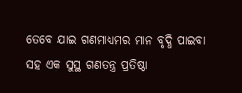ତେବେ ଯାଇ ଗଣମାଧ୍ୟମର ମାନ ବୃଦ୍ଧି ପାଇବା ସହ ଏକ ସୁସ୍ଥ ଗଣତନ୍ତ୍ର ପ୍ରତିଷ୍ଠା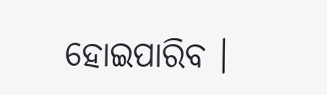ହୋଇପାରିବ ।